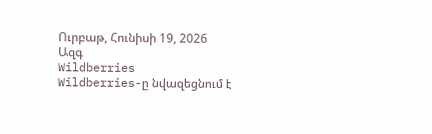Ուրբաթ, Հունիսի 19, 2026
Ազգ
Wildberries
Wildberries-ը նվազեցնում է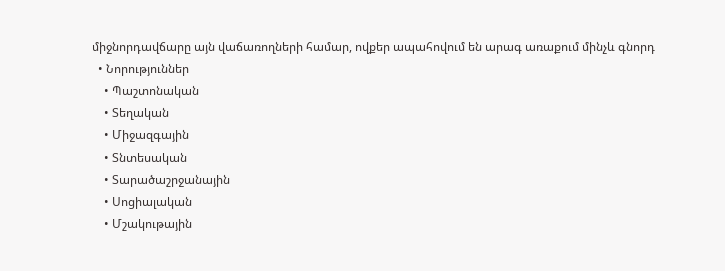միջնորդավճարը այն վաճառողների համար, ովքեր ապահովում են արագ առաքում մինչև գնորդ
  • Նորություններ
    • Պաշտոնական
    • Տեղական
    • Միջազգային
    • Տնտեսական
    • Տարածաշրջանային
    • Սոցիալական
    • Մշակութային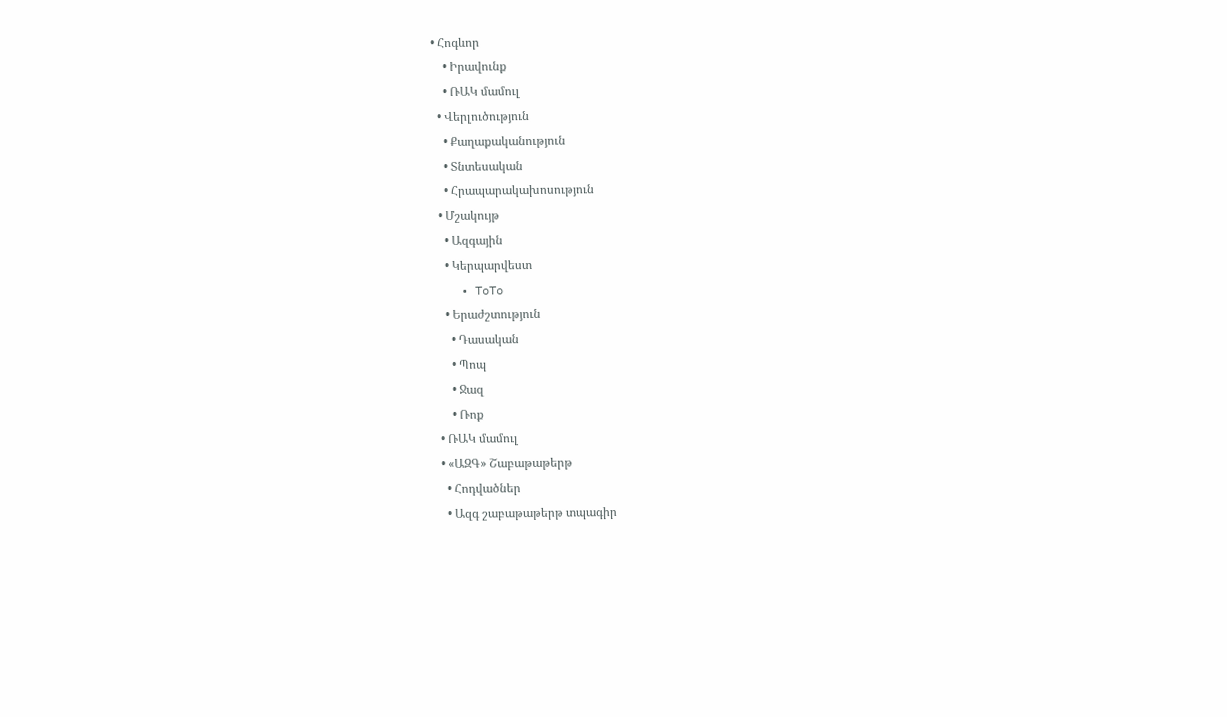• Հոգևոր
    • Իրավունք
    • ՌԱԿ մամուլ
  • Վերլուծություն
    • Քաղաքականություն
    • Տնտեսական
    • Հրապարակախոսություն
  • Մշակույթ
    • Ազգային
    • Կերպարվեստ
    • ToTo
    • Երաժշտություն
      • Դասական
      • Պոպ
      • Ջազ
      • Ռոք
  • ՌԱԿ մամուլ
  • «ԱԶԳ» Շաբաթաթերթ
    • Հոդվածներ
    • Ազգ շաբաթաթերթ տպագիր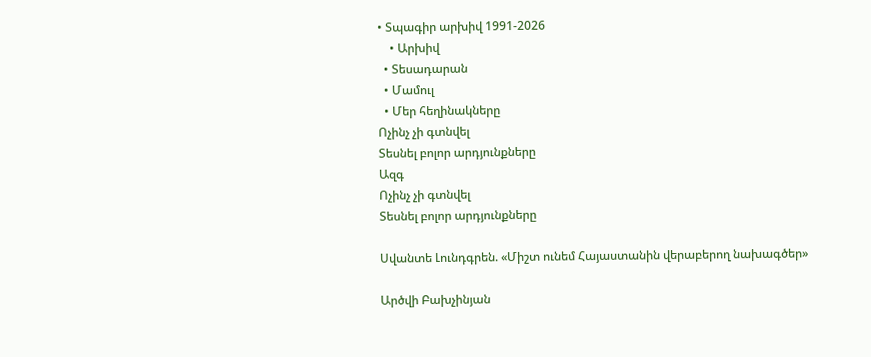• Տպագիր արխիվ 1991-2026
    • Արխիվ
  • Տեսադարան
  • Մամուլ
  • Մեր հեղինակները
Ոչինչ չի գտնվել
Տեսնել բոլոր արդյունքները
Ազգ
Ոչինչ չի գտնվել
Տեսնել բոլոր արդյունքները

Սվանտե Լունդգրեն. «Միշտ ունեմ Հայաստանին վերաբերող նախագծեր»

Արծվի Բախչինյան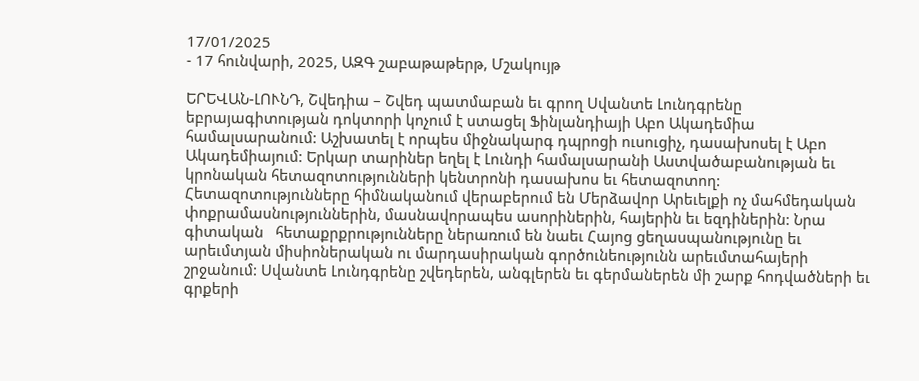17/01/2025
- 17 հունվարի, 2025, ԱԶԳ շաբաթաթերթ, Մշակույթ

ԵՐԵՎԱՆ-ԼՈՒՆԴ, Շվեդիա – Շվեդ պատմաբան եւ գրող Սվանտե Լունդգրենը եբրայագիտության դոկտորի կոչում է ստացել Ֆինլանդիայի Աբո Ակադեմիա համալսարանում: Աշխատել է որպես միջնակարգ դպրոցի ուսուցիչ, դասախոսել է Աբո Ակադեմիայում: Երկար տարիներ եղել է Լունդի համալսարանի Աստվածաբանության եւ կրոնական հետազոտությունների կենտրոնի դասախոս եւ հետազոտող: Հետազոտությունները հիմնականում վերաբերում են Մերձավոր Արեւելքի ոչ մահմեդական փոքրամասնություններին, մասնավորապես ասորիներին, հայերին եւ եզդիներին: Նրա գիտական   հետաքրքրությունները ներառում են նաեւ Հայոց ցեղասպանությունը եւ արեւմտյան միսիոներական ու մարդասիրական գործունեությունն արեւմտահայերի շրջանում: Սվանտե Լունդգրենը շվեդերեն, անգլերեն եւ գերմաներեն մի շարք հոդվածների եւ գրքերի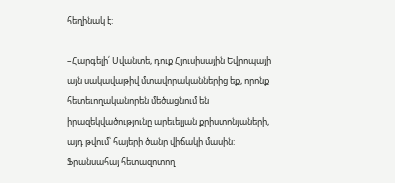հեղինակ է:

–Հարգելի՛ Սվանտե, դուք Հյուսիսային Եվրոպայի այն սակավաթիվ մտավորականներից եք, որոնք հետեւողականորեն մեծացնում են իրազեկվածությունը արեւելյան քրիստոնյաների, այդ թվում՝ հայերի ծանր վիճակի մասին: Ֆրանսահայ հետազոտող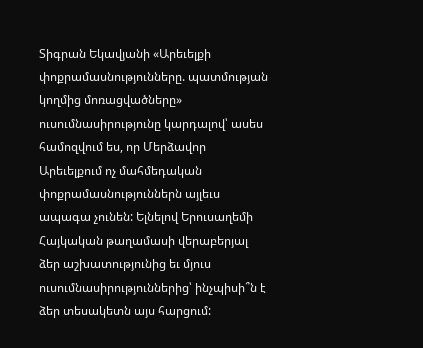Տիգրան Եկավյանի «Արեւելքի փոքրամասնությունները. պատմության կողմից մոռացվածները» ուսումնասիրությունը կարդալով՝ ասես համոզվում ես, որ Մերձավոր Արեւելքում ոչ մահմեդական փոքրամասնություններն այլեւս ապագա չունեն: Ելնելով Երուսաղեմի Հայկական թաղամասի վերաբերյալ ձեր աշխատությունից եւ մյուս ուսումնասիրություններից՝ ինչպիսի՞ն է ձեր տեսակետն այս հարցում: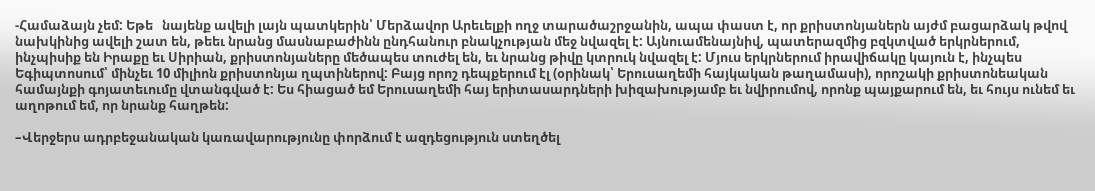-Համաձայն չեմ: Եթե   նայենք ավելի լայն պատկերին՝ Մերձավոր Արեւելքի ողջ տարածաշրջանին, ապա փաստ է, որ քրիստոնյաներն այժմ բացարձակ թվով նախկինից ավելի շատ են, թեեւ նրանց մասնաբաժինն ընդհանուր բնակչության մեջ նվազել է: Այնուամենայնիվ, պատերազմից բզկտված երկրներում, ինչպիսիք են Իրաքը եւ Սիրիան, քրիստոնյաները մեծապես տուժել են, եւ նրանց թիվը կտրուկ նվազել է: Մյուս երկրներում իրավիճակը կայուն է, ինչպես Եգիպտոսում՝ մինչեւ 10 միլիոն քրիստոնյա ղպտիներով: Բայց որոշ դեպքերում էլ (օրինակ՝ Երուսաղեմի հայկական թաղամասի), որոշակի քրիստոնեական համայնքի գոյատեւումը վտանգված է: Ես հիացած եմ Երուսաղեմի հայ երիտասարդների խիզախությամբ եւ նվիրումով, որոնք պայքարում են, եւ հույս ունեմ եւ աղոթում եմ, որ նրանք հաղթեն:

–Վերջերս ադրբեջանական կառավարությունը փորձում է ազդեցություն ստեղծել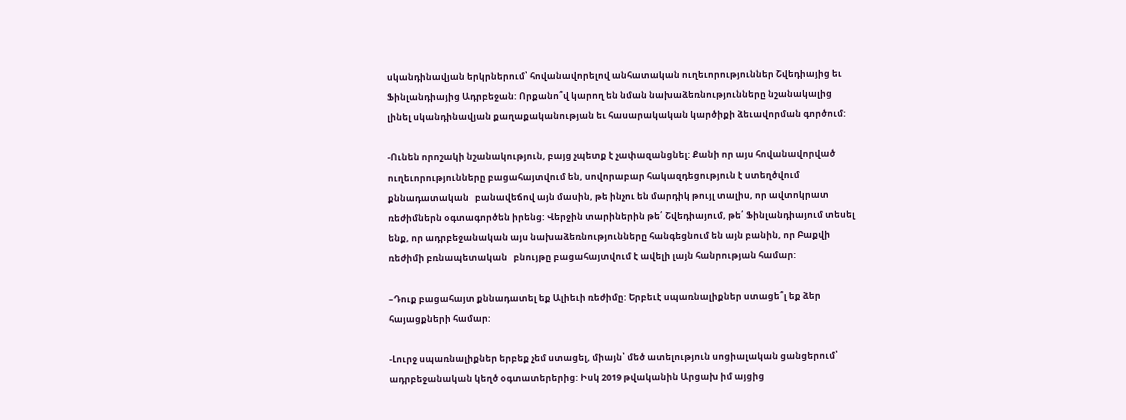սկանդինավյան երկրներում՝ հովանավորելով անհատական ուղեւորություններ Շվեդիայից եւ Ֆինլանդիայից Ադրբեջան: Որքանո՞վ կարող են նման նախաձեռնությունները նշանակալից լինել սկանդինավյան քաղաքականության եւ հասարակական կարծիքի ձեւավորման գործում:

-Ունեն որոշակի նշանակություն, բայց չպետք է չափազանցնել: Քանի որ այս հովանավորված ուղեւորությունները բացահայտվում են, սովորաբար հակազդեցություն է ստեղծվում քննադատական   բանավեճով այն մասին, թե ինչու են մարդիկ թույլ տալիս, որ ավտոկրատ ռեժիմներն օգտագործեն իրենց: Վերջին տարիներին թե՛ Շվեդիայում, թե՛ Ֆինլանդիայում տեսել ենք, որ ադրբեջանական այս նախաձեռնությունները հանգեցնում են այն բանին, որ Բաքվի ռեժիմի բռնապետական   բնույթը բացահայտվում է ավելի լայն հանրության համար:

–Դուք բացահայտ քննադատել եք Ալիեւի ռեժիմը: Երբեւէ սպառնալիքներ ստացե՞լ եք ձեր հայացքների համար:

-Լուրջ սպառնալիքներ երբեք չեմ ստացել, միայն՝ մեծ ատելություն սոցիալական ցանցերում՝ ադրբեջանական կեղծ օգտատերերից: Իսկ 2019 թվականին Արցախ իմ այցից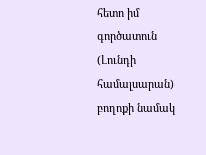հետո իմ գործատուն (Լունդի համալսարան) բողոքի նամակ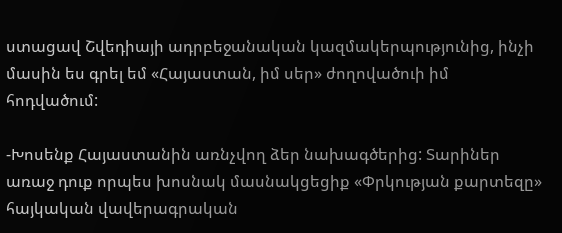ստացավ Շվեդիայի ադրբեջանական կազմակերպությունից, ինչի մասին ես գրել եմ «Հայաստան, իմ սեր» ժողովածուի իմ հոդվածում:

-Խոսենք Հայաստանին առնչվող ձեր նախագծերից: Տարիներ առաջ դուք որպես խոսնակ մասնակցեցիք «Փրկության քարտեզը» հայկական վավերագրական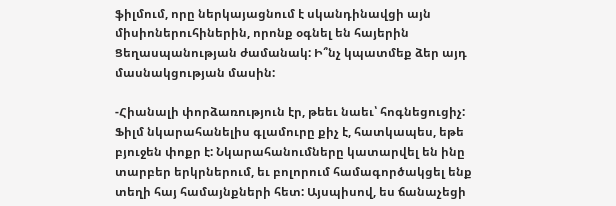ֆիլմում, որը ներկայացնում է սկանդինավցի այն միսիոներուհիներին, որոնք օգնել են հայերին Ցեղասպանության ժամանակ: Ի՞նչ կպատմեք ձեր այդ մասնակցության մասին:

-Հիանալի փորձառություն էր, թեեւ նաեւ՝ հոգնեցուցիչ: Ֆիլմ նկարահանելիս գլամուրը քիչ է, հատկապես, եթե բյուջեն փոքր է: Նկարահանումները կատարվել են ինը տարբեր երկրներում, եւ բոլորում համագործակցել ենք տեղի հայ համայնքների հետ: Այսպիսով, ես ճանաչեցի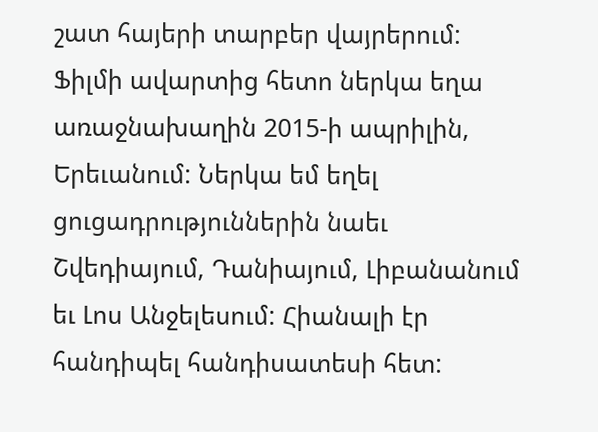շատ հայերի տարբեր վայրերում: Ֆիլմի ավարտից հետո ներկա եղա առաջնախաղին 2015-ի ապրիլին, Երեւանում: Ներկա եմ եղել ցուցադրություններին նաեւ Շվեդիայում, Դանիայում, Լիբանանում եւ Լոս Անջելեսում: Հիանալի էր հանդիպել հանդիսատեսի հետ: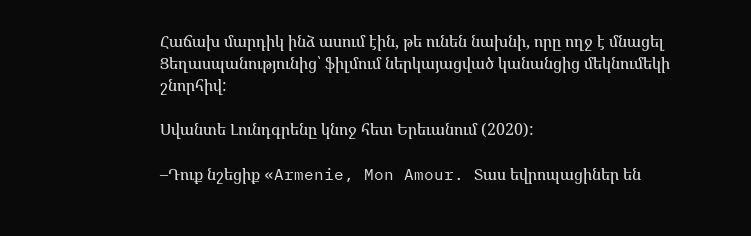Հաճախ մարդիկ ինձ ասում էին, թե ունեն նախնի, որը ողջ է մնացել Ցեղասպանությունից՝ ֆիլմում ներկայացված կանանցից մեկնումեկի շնորհիվ:

Սվանտե Լունդգրենը կնոջ հետ Երեւանում (2020):

–Դուք նշեցիք «Armenie, Mon Amour. Տաս եվրոպացիներ են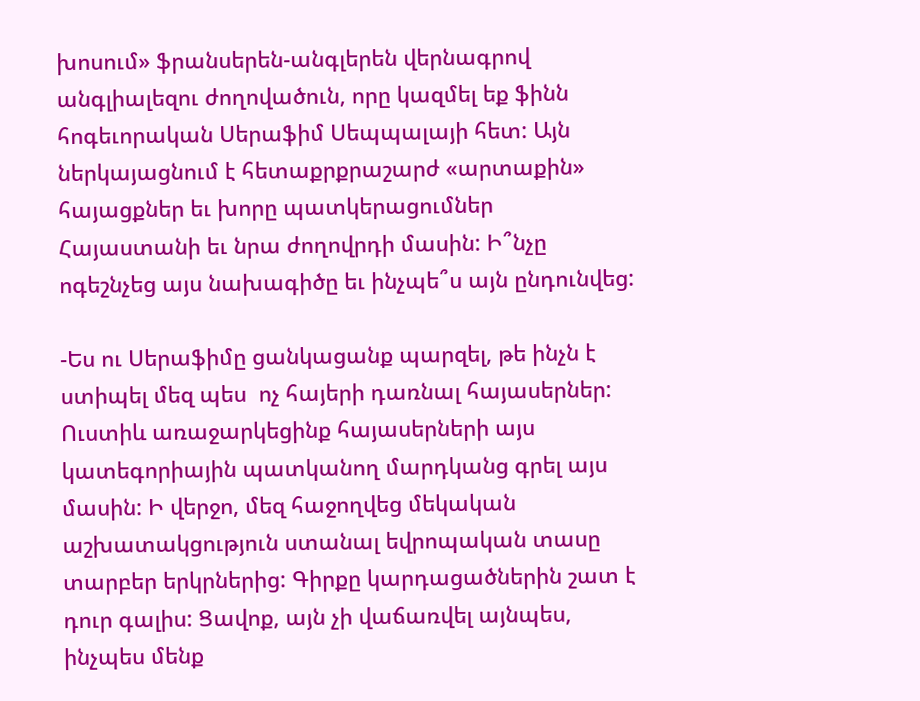խոսում» ֆրանսերեն-անգլերեն վերնագրով անգլիալեզու ժողովածուն, որը կազմել եք ֆինն հոգեւորական Սերաֆիմ Սեպպալայի հետ: Այն ներկայացնում է հետաքրքրաշարժ «արտաքին» հայացքներ եւ խորը պատկերացումներ Հայաստանի եւ նրա ժողովրդի մասին: Ի՞նչը ոգեշնչեց այս նախագիծը եւ ինչպե՞ս այն ընդունվեց:

-Ես ու Սերաֆիմը ցանկացանք պարզել, թե ինչն է ստիպել մեզ պես  ոչ հայերի դառնալ հայասերներ: Ուստիև առաջարկեցինք հայասերների այս կատեգորիային պատկանող մարդկանց գրել այս մասին: Ի վերջո, մեզ հաջողվեց մեկական աշխատակցություն ստանալ եվրոպական տասը տարբեր երկրներից: Գիրքը կարդացածներին շատ է դուր գալիս: Ցավոք, այն չի վաճառվել այնպես, ինչպես մենք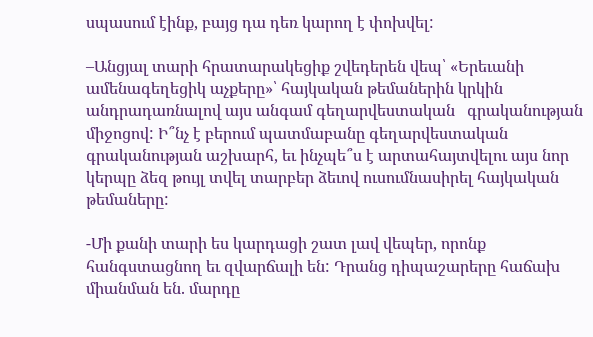սպասում էինք, բայց դա դեռ կարող է փոխվել:

–Անցյալ տարի հրատարակեցիք շվեդերեն վեպ՝ «Երեւանի ամենագեղեցիկ աչքերը»՝ հայկական թեմաներին կրկին անդրադառնալով այս անգամ գեղարվեստական   գրականության միջոցով: Ի՞նչ է բերում պատմաբանը գեղարվեստական   գրականության աշխարհ, եւ ինչպե՞ս է արտահայտվելու այս նոր կերպը ձեզ թույլ տվել տարբեր ձեւով ուսումնասիրել հայկական թեմաները:

-Մի քանի տարի ես կարդացի շատ լավ վեպեր, որոնք հանգստացնող եւ զվարճալի են: Դրանց դիպաշարերը հաճախ միանման են. մարդը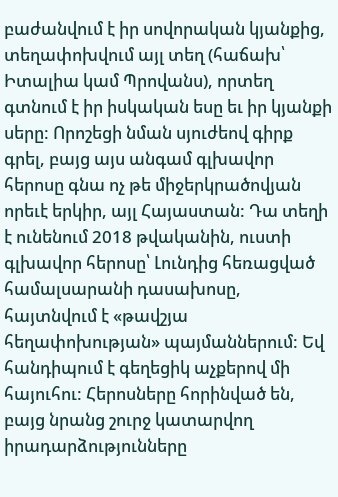բաժանվում է իր սովորական կյանքից, տեղափոխվում այլ տեղ (հաճախ՝ Իտալիա կամ Պրովանս), որտեղ գտնում է իր իսկական եսը եւ իր կյանքի սերը: Որոշեցի նման սյուժեով գիրք գրել, բայց այս անգամ գլխավոր հերոսը գնա ոչ թե միջերկրածովյան որեւէ երկիր, այլ Հայաստան: Դա տեղի է ունենում 2018 թվականին, ուստի գլխավոր հերոսը՝ Լունդից հեռացված համալսարանի դասախոսը, հայտնվում է «թավշյա հեղափոխության» պայմաններում: Եվ հանդիպում է գեղեցիկ աչքերով մի հայուհու: Հերոսները հորինված են, բայց նրանց շուրջ կատարվող  իրադարձությունները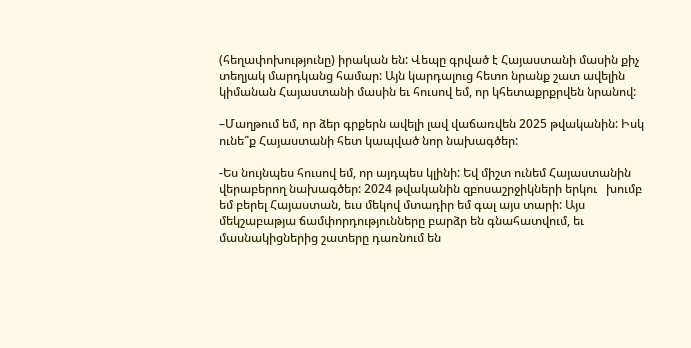(հեղափոխությունը) իրական են: Վեպը գրված է Հայաստանի մասին քիչ տեղյակ մարդկանց համար: Այն կարդալուց հետո նրանք շատ ավելին կիմանան Հայաստանի մասին եւ հուսով եմ, որ կհետաքրքրվեն նրանով:

–Մաղթում եմ, որ ձեր գրքերն ավելի լավ վաճառվեն 2025 թվականին: Իսկ ունե՞ք Հայաստանի հետ կապված նոր նախագծեր:

-Ես նույնպես հուսով եմ, որ այդպես կլինի: Եվ միշտ ունեմ Հայաստանին վերաբերող նախագծեր: 2024 թվականին զբոսաշրջիկների երկու   խումբ եմ բերել Հայաստան, եւս մեկով մտադիր եմ գալ այս տարի: Այս մեկշաբաթյա ճամփորդությունները բարձր են գնահատվում, եւ մասնակիցներից շատերը դառնում են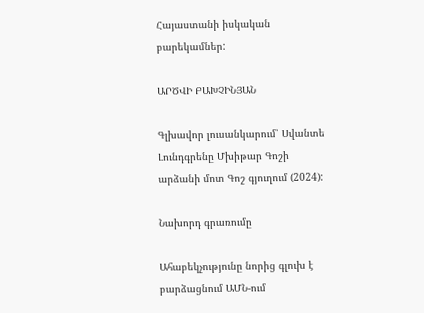Հայաստանի իսկական բարեկամներ:

ԱՐԾՎԻ ԲԱԽՉԻՆՅԱՆ

Գլխավոր լուսանկարում՝ Սվանտե Լունդգրենը Մխիթար Գոշի արձանի մոտ Գոշ գյուղում (2024):

Նախորդ գրառումը

Ահաբեկչությունը նորից գլուխ է բարձացնում ԱՄՆ-ում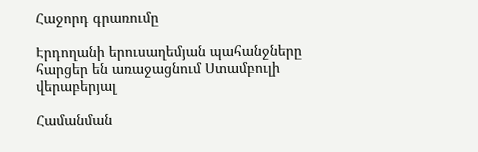Հաջորդ գրառումը

Էրդողանի երուսաղեմյան պահանջները հարցեր են առաջացնում Ստամբուլի վերաբերյալ

Համանման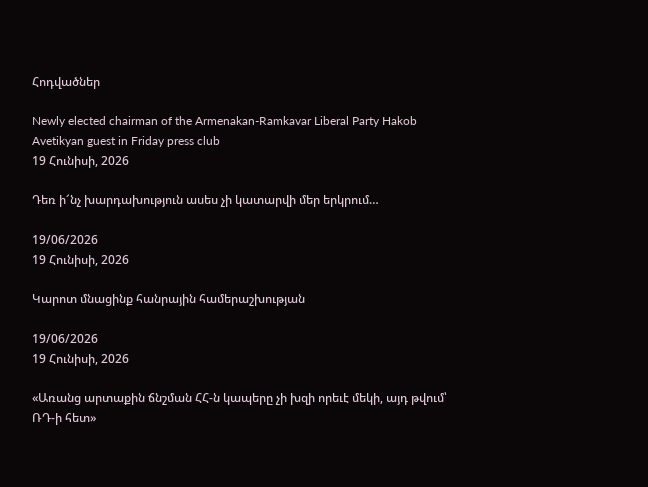Հոդվածներ

Newly elected chairman of the Armenakan-Ramkavar Liberal Party Hakob Avetikyan guest in Friday press club
19 Հունիսի, 2026

Դեռ ի՜նչ խարդախություն ասես չի կատարվի մեր երկրում…

19/06/2026
19 Հունիսի, 2026

Կարոտ մնացինք հանրային համերաշխության

19/06/2026
19 Հունիսի, 2026

«Առանց արտաքին ճնշման ՀՀ-ն կապերը չի խզի որեւէ մեկի, այդ թվում՝ ՌԴ-ի հետ»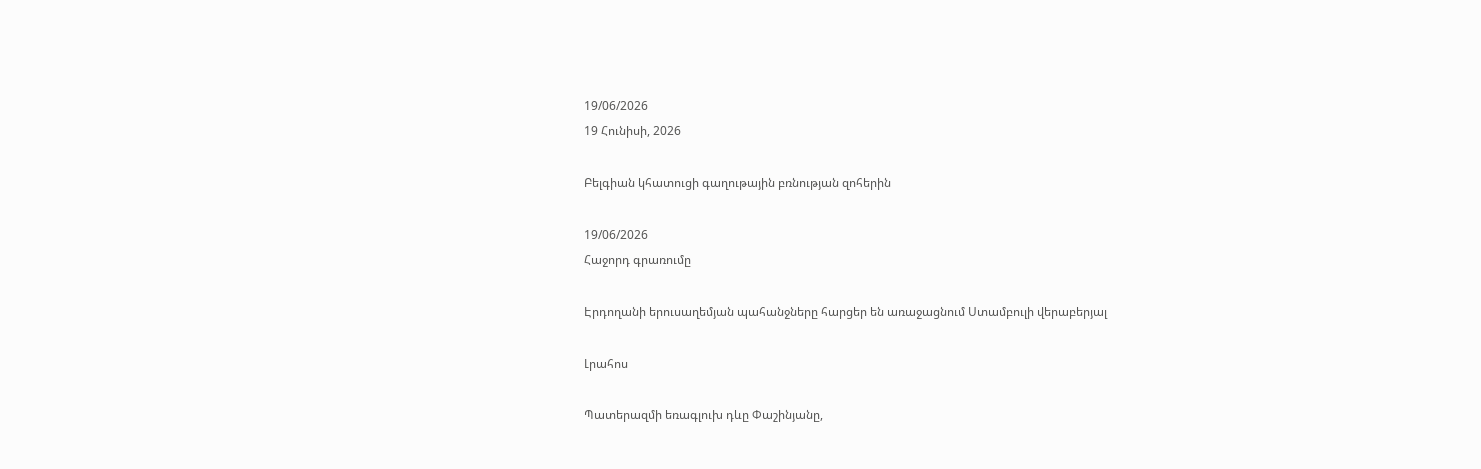19/06/2026
19 Հունիսի, 2026

Բելգիան կհատուցի գաղութային բռնության զոհերին

19/06/2026
Հաջորդ գրառումը

Էրդողանի երուսաղեմյան պահանջները հարցեր են առաջացնում Ստամբուլի վերաբերյալ

Լրահոս

Պատերազմի եռագլուխ դևը Փաշինյանը,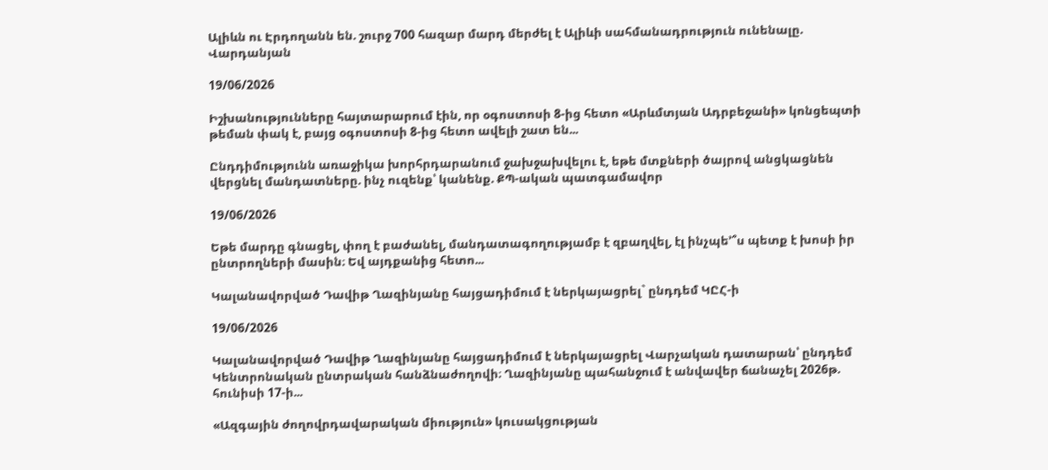Ալիևն ու Էրդողանն են. շուրջ 700 հազար մարդ մերժել է Ալիևի սահմանադրություն ունենալը. Վարդանյան

19/06/2026

Իշխանությունները հայտարարում էին, որ օգոստոսի 8-ից հետո «Արևմտյան Ադրբեջանի» կոնցեպտի թեման փակ է, բայց օգոստոսի 8-ից հետո ավելի շատ են...

Ընդդիմությունն առաջիկա խորհրդարանում ջախջախվելու է, եթե մտքների ծայրով անցկացնեն վերցնել մանդատները. ինչ ուզենք՝ կանենք. ՔՊ-ական պատգամավոր

19/06/2026

Եթե մարդը գնացել, փող է բաժանել, մանդատագողությամբ է զբաղվել, էլ ինչպե՚՞ս պետք է խոսի իր ընտրողների մասին։ Եվ այդքանից հետո...

Կալանավորված Դավիթ Ղազինյանը հայցադիմում է ներկայացրել` ընդդեմ ԿԸՀ-ի

19/06/2026

Կալանավորված Դավիթ Ղազինյանը հայցադիմում է ներկայացրել Վարչական դատարան՝ ընդդեմ Կենտրոնական ընտրական հանձնաժողովի։ Ղազինյանը պահանջում է անվավեր ճանաչել 2026թ. հունիսի 17-ի...

«Ազգային ժողովրդավարական միություն» կուսակցության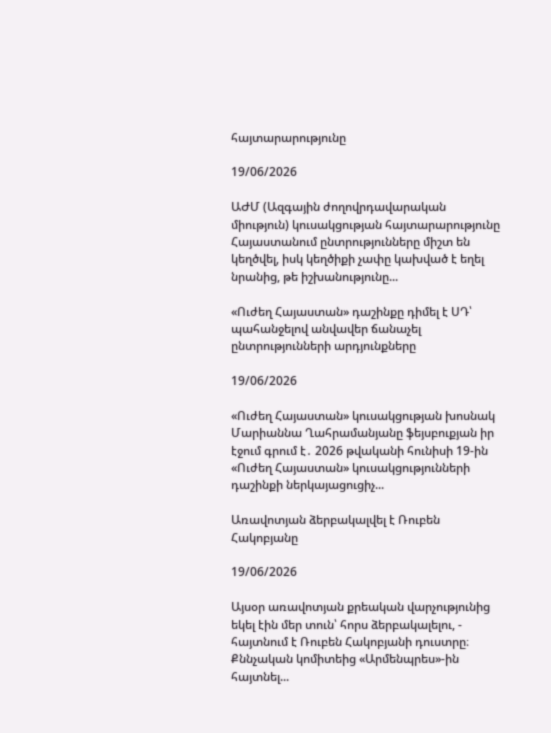հայտարարությունը

19/06/2026

ԱԺՄ (Ազգային ժողովրդավարական միություն) կուսակցության հայտարարությունը Հայաստանում ընտրությունները միշտ են կեղծվել, իսկ կեղծիքի չափը կախված է եղել նրանից, թե իշխանությունը...

«Ուժեղ Հայաստան» դաշինքը դիմել է ՍԴ՝ պահանջելով անվավեր ճանաչել ընտրությունների արդյունքները

19/06/2026

«Ուժեղ Հայաստան» կուսակցության խոսնակ Մարիաննա Ղահրամանյանը ֆեյսբուքյան իր էջում գրում է․ 2026 թվականի հունիսի 19-ին «Ուժեղ Հայաստան» կուսակցությունների դաշինքի ներկայացուցիչ...

Առավոտյան ձերբակալվել է Ռուբեն Հակոբյանը

19/06/2026

Այսօր առավոտյան քրեական վարչությունից եկել էին մեր տուն՝ հորս ձերբակալելու, - հայտնում է Ռուբեն Հակոբյանի դուստրը։ Քննչական կոմիտեից «Արմենպրես»-ին հայտնել...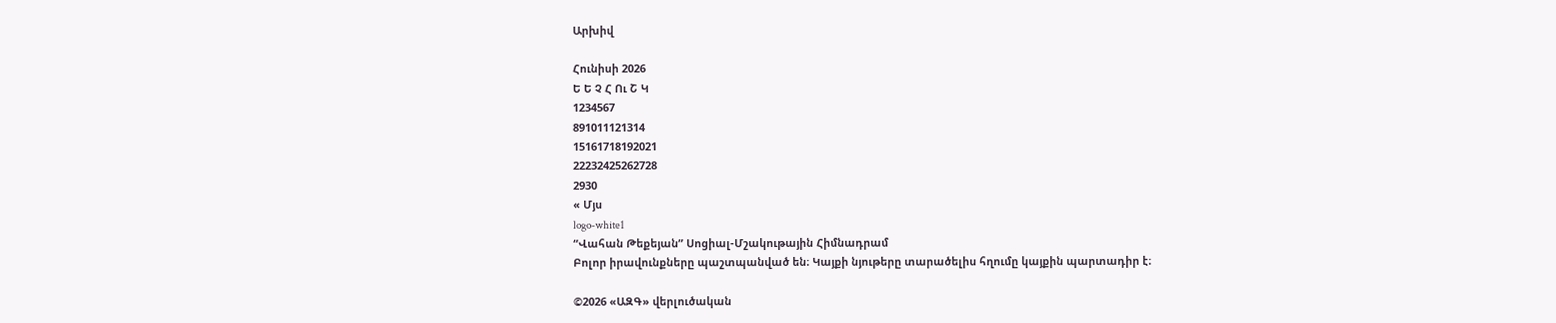Արխիվ

Հունիսի 2026
Ե Ե Չ Հ Ու Շ Կ
1234567
891011121314
15161718192021
22232425262728
2930
« Մյս
logo-white1
“Վահան Թեքեյան” Սոցիալ-Մշակութային Հիմնադրամ
Բոլոր իրավունքները պաշտպանված են։ Կայքի նյութերը տարածելիս հղումը կայքին պարտադիր է։

©2026 «ԱԶԳ» վերլուծական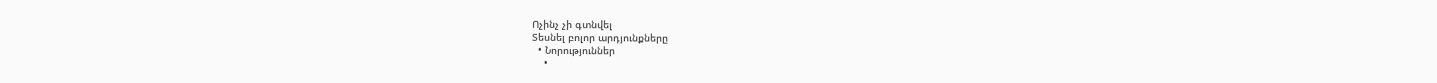Ոչինչ չի գտնվել
Տեսնել բոլոր արդյունքները
  • Նորություններ
    •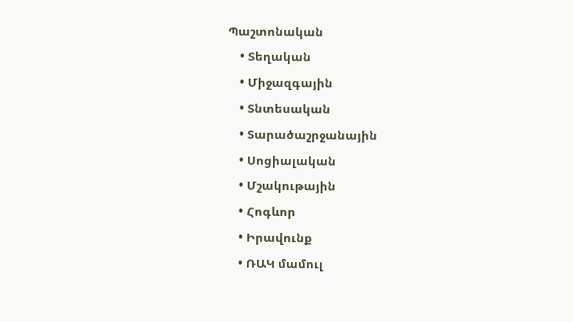Պաշտոնական
    • Տեղական
    • Միջազգային
    • Տնտեսական
    • Տարածաշրջանային
    • Սոցիալական
    • Մշակութային
    • Հոգևոր
    • Իրավունք
    • ՌԱԿ մամուլ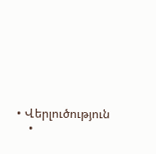• Վերլուծություն
    •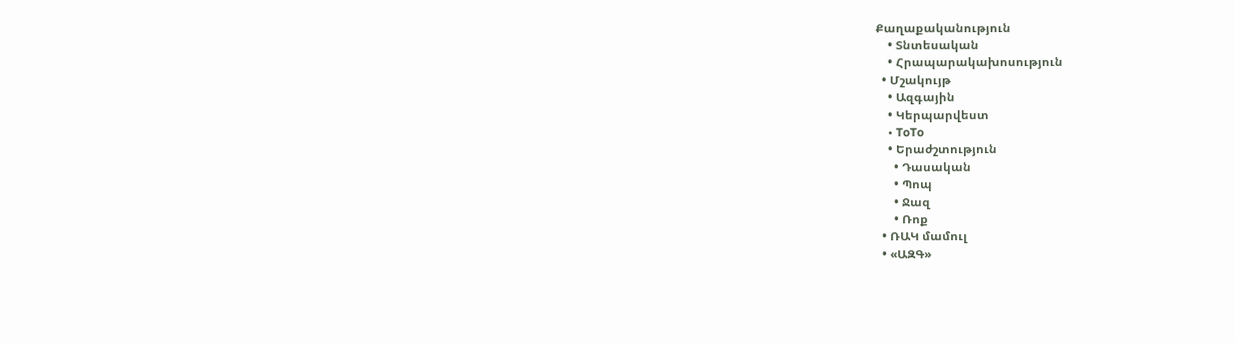Քաղաքականություն
    • Տնտեսական
    • Հրապարակախոսություն
  • Մշակույթ
    • Ազգային
    • Կերպարվեստ
    • ToTo
    • Երաժշտություն
      • Դասական
      • Պոպ
      • Ջազ
      • Ռոք
  • ՌԱԿ մամուլ
  • «ԱԶԳ»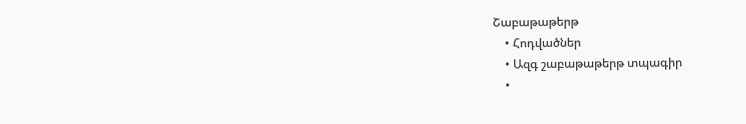Շաբաթաթերթ
    • Հոդվածներ
    • Ազգ շաբաթաթերթ տպագիր
    •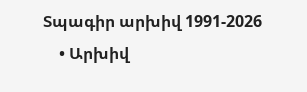Տպագիր արխիվ 1991-2026
    • Արխիվ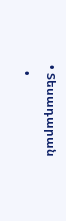• Տեսադարան
  •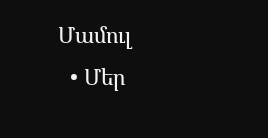Մամուլ
  • Մեր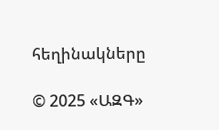հեղինակները

© 2025 «ԱԶԳ»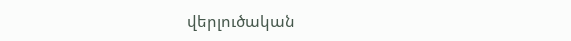վերլուծական